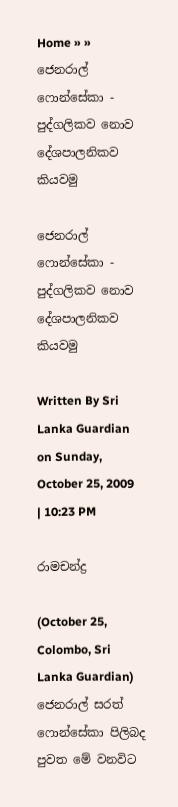Home » » ජෙනරාල් ෆොන්සේකා - පුද්ගලිකව නොව දේශපාලනිකව කියවමු

ජෙනරාල් ෆොන්සේකා - පුද්ගලිකව නොව දේශපාලනිකව කියවමු

Written By Sri Lanka Guardian on Sunday, October 25, 2009 | 10:23 PM

රාමචන්ද්‍ර

(October 25, Colombo, Sri Lanka Guardian) ජෙනරාල් සරත් ෆොන්සේකා පිලිබද පුවත මේ වනවිට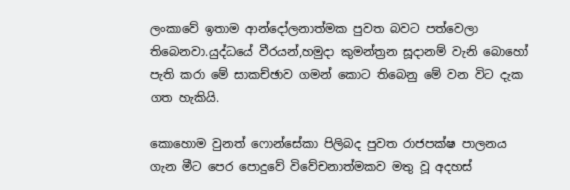ලංකාවේ ඉතාම ආන්දෝලනාත්මක පුවත බවට පත්වෙලා තිබෙනවා.යුද්ධයේ වීරයන්,හමුදා කුමන්ත්‍රන සූදානම් වැනි බොහෝ පැති කරා මේ සාකච්ඡාව ගමන් කොට තිබෙනු මේ වන විට දැක ගත හැකියි.

කොහොම වුනත් ෆොන්සේකා පිලිබද පුවත රාජපක්ෂ පාලනය ගැන මීට පෙර පොදුවේ විවේචනාත්මකව මතු වූ අදහස්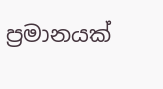ප්‍රමානයක්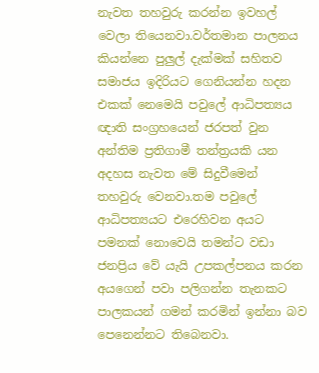නැවත තහවුරු කරන්න ඉවහල් වෙලා තියෙනවා.වර්තමාන පාලනය කියන්නෙ පුලුල් දැක්මක් සහිතව සමාජය ඉදිරියට ගෙනියන්න හදන එකක් නෙමෙයි පවුලේ ආධිපත්‍යය ඥාති සංග්‍රහයෙන් ජරපත් වුන අන්තිම ප්‍රතිගාමී තන්ත්‍රයකි යන අදහස නැවත මේ සිදුවීමෙන් තහවුරු වෙනවා.තම පවුලේ ආධිපත්‍යයට එරෙහිවන අයට පමනක් නොවෙයි තමන්ට වඩා ජනප්‍රිය වේ යැයි උපකල්පනය කරන අයගෙන් පවා පලිගන්න තැනකට පාලකයන් ගමන් කරමින් ඉන්නා බව පෙනෙන්නට තිබෙනවා.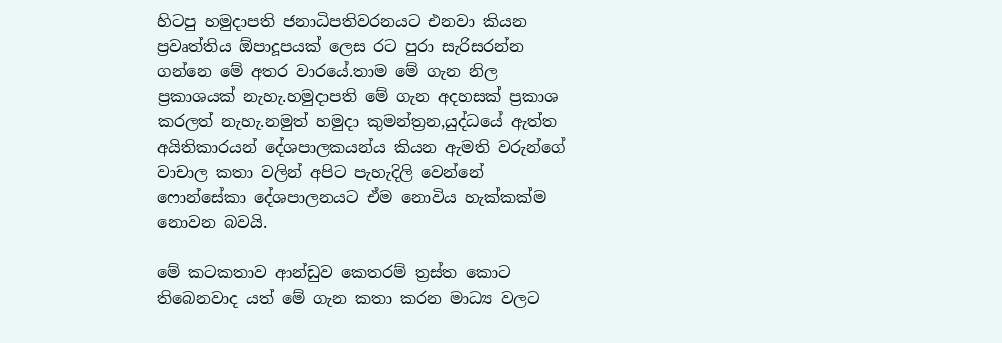හිටපු හමුදාපති ජනාධිපතිවරනයට එනවා කියන ප්‍රවෘත්තිය ඕපාදූපයක් ලෙස රට පුරා සැරිසරන්න ගන්නෙ මේ අතර වාරයේ.තාම මේ ගැන නිල ප්‍රකාශයක් නැහැ.හමුදාපති මේ ගැන අදහසක් ප්‍රකාශ කරලත් නැහැ.නමුත් හමුදා කුමන්ත්‍රන,යුද්ධයේ ඇත්ත අයිතිකාරයන් දේශපාලකයන්ය කියන ඇමති වරුන්ගේ වාචාල කතා වලින් අපිට පැහැදිලි වෙන්නේ ෆොන්සේකා දේශපාලනයට ඒම නොවිය හැක්කක්ම නොවන බවයි.

මේ කටකතාව ආන්ඩුව කෙතරම් ත්‍රස්ත කොට තිබෙනවාද යත් මේ ගැන කතා කරන මාධ්‍ය වලට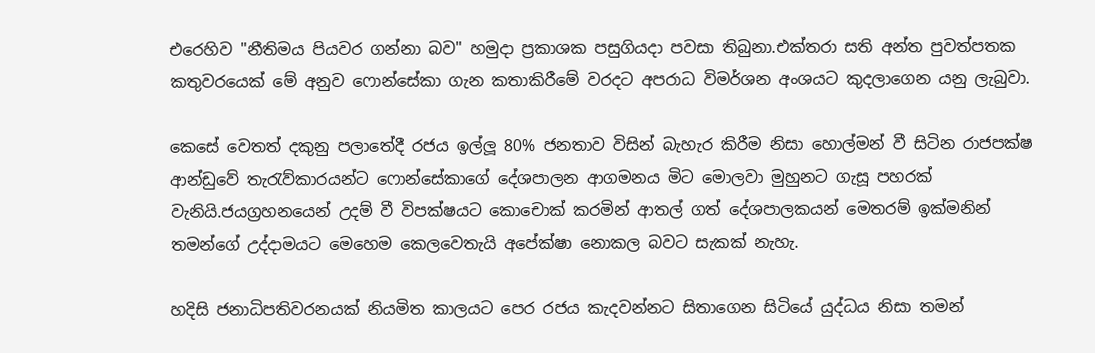එරෙහිව "නීතිමය පියවර ගන්නා බව" හමුදා ප්‍රකාශක පසුගියදා පවසා තිබුනා.එක්තරා සති අන්ත පුවත්පතක කතුවරයෙක් මේ අනුව ෆොන්සේකා ගැන කතාකිරීමේ වරදට අපරාධ විමර්ශන අංශයට කුදලාගෙන යනු ලැබුවා.

කෙසේ වෙතත් දකුනු පලාතේදී රජය ඉල්ලූ 80% ජනතාව විසින් බැහැර කිරීම නිසා හොල්මන් වී සිටින රාජපක්ෂ ආන්ඩුවේ තැරැව්කාරයන්ට ‍ෆොන්සේකාගේ දේශපාලන ආගමනය මිට මොලවා මුහුනට ගැසූ පහරක් වැනියි.ජයග්‍රහනයෙන් උදම් වී විපක්ෂයට කොචොක් කරමින් ආතල් ගත් දේශපාලකයන් මෙතරම් ඉක්මනින් තමන්ගේ උද්දාමයට මෙහෙම කෙලවෙතැයි අපේක්ෂා නොකල බවට සැකක් නැහැ.

හදිසි ජනාධිපතිවරනයක් නියමිත කාලයට පෙර රජය කැදවන්නට සිතාගෙන සිටියේ යුද්ධය නිසා තමන්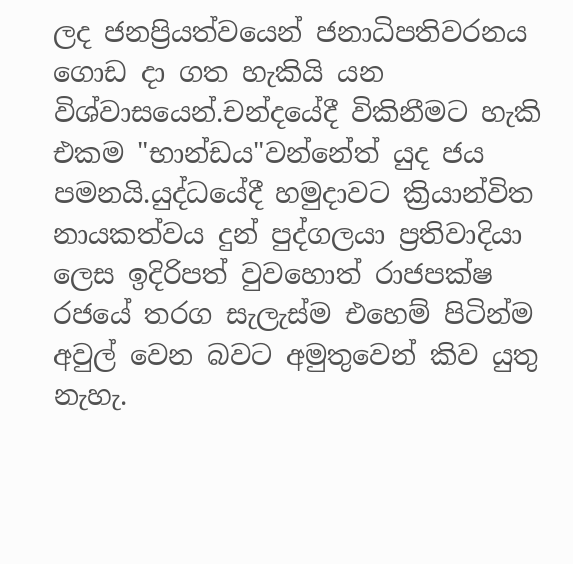ලද ජනප්‍රියත්වයෙන් ජනාධිපතිවරනය ගොඩ දා ගත හැකියි යන විශ්වාසයෙන්.චන්දයේදී විකිනීමට හැකි එකම "භාන්ඩය"වන්නේත් යුද ජය පමනයි.යුද්ධයේදී හමුදාවට ක්‍රියාන්විත නායකත්වය දුන් පුද්ගලයා ප්‍රතිවාදියා ලෙස ඉදිරිපත් වුවහොත් රාජපක්ෂ රජයේ තරග සැලැස්ම එහෙම් පිටින්ම අවුල් වෙන බවට අමුතුවෙන් කිව යුතු නැහැ.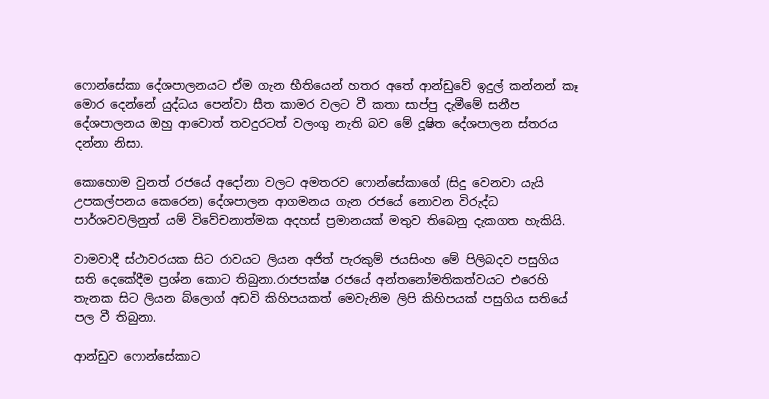ෆොන්සේකා දේශපාලනයට ඒම ගැන භීතියෙන් හතර අතේ ආන්ඩුවේ ඉදුල් කන්නන් කෑ මොර දෙන්නේ යුද්ධය පෙන්වා සීත කාමර වලට වී කතා සාප්පු දැමීමේ සනීප දේශපාලනය ඔහු ආවොත් තවදුරටත් වලංගු නැති බව මේ දූෂිත දේශපාලන ස්තරය දන්නා නිසා.

කොහොම වුනත් රජයේ අදෝනා වලට අමතරව ෆොන්සේකාගේ (සිදු වෙනවා යැයි උපකල්පනය කෙරෙන) දේශපාලන ආගමනය ගැන රජයේ නොවන විරුද්ධ පාර්ශවවලිනුත් යම් විවේචනාත්මක අදහස් ප්‍රමානයක් මතුව තිබෙනු දැකගත හැකියි.

වාමවාදී ස්ථාවරයක සිට රාවයට ලියන අජිත් පැරකුම් ජයසිංහ මේ පිලිබදව පසුගිය සති දෙකේදීම ප්‍රශ්න කොට තිබුනා.රාජපක්ෂ රජයේ අන්තනෝමතිකත්වයට එරෙහි තැනක සිට ලියන බ්ලොග් අඩවි කිහිපයකත් මෙවැනිම ලිපි කිහිපයක් පසුගිය සතියේ පල වී තිබුනා.

ආන්ඩුව ෆොන්සේකාට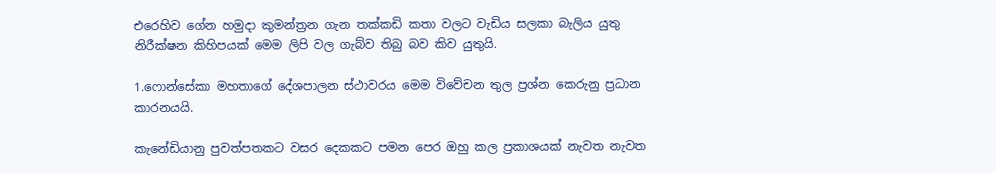එරෙහිව ගේන හමුදා කුමන්ත්‍රන ගැන තක්කඩි කතා වලට වැඩිය සලකා බැලිය යුතු නිරීක්ෂන කිහිපයක් මෙම ලිපි වල ගැබ්ව තිබු බව කිව යුතුයි.

1.ෆොන්සේකා මහතාගේ දේශපාලන ස්ථාවරය මෙම විවේචන තුල ප්‍රශ්න කෙරුනු ප්‍රධාන කාරනයයි.

කැනේඩියානු පුවත්පතකට වසර දෙකකට පමන පෙර ඔහු කල ප්‍රකාශයක් නැවත නැවත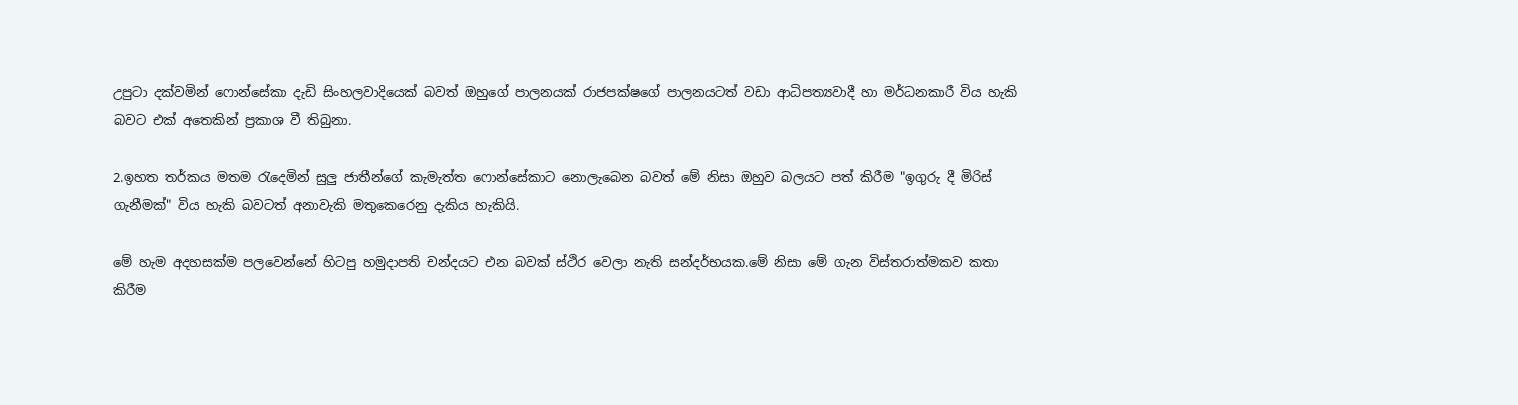උපු‍ටා දක්වමින් ෆොන්සේකා දැඩි සිංහලවාදියෙක් බවත් ඔහුගේ පාලනයක් රාජපක්ෂගේ පාලනයටත් වඩා ආධිපත්‍යවාදී හා මර්ධනකාරී විය හැකි බවට එක් අතෙකින් ප්‍රකාශ වී තිබුනා.

2.ඉහත තර්කය මතම රැදෙමින් සුලු ජාතීන්ගේ කැමැත්ත ෆොන්සේකාට නොලැබෙන බවත් මේ නිසා ඔහුව බලයට පත් කිරීම "ඉගුරු දී මිරිස් ගැනීමක්" විය හැකි බවටත් අනාවැකි මතුකෙරෙනු දැකිය හැකියි.

මේ හැම අදහසක්ම පලවෙන්නේ හිටපු හමුදාපති චන්දයට එන බවක් ස්ථිර වෙලා නැති සන්දර්භයක.මේ නිසා මේ ගැන විස්තරාත්මකව කතා කිරීම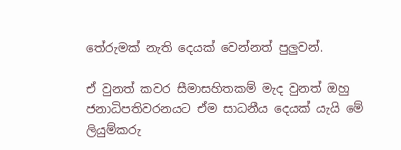තේරුමක් නැති දෙයක් වෙන්නත් පුලුවන්.

ඒ වුනත් කවර සීමාසහිතකම් මැද වුනත් ඔහු ජනාධිපතිවරනයට ඒම සාධනීය දෙයක් යැයි මේ ලියුම්කරු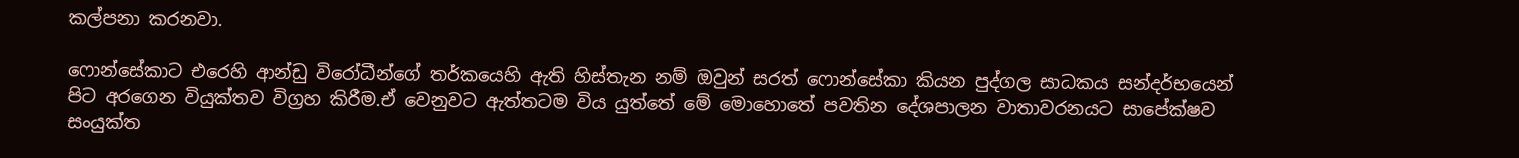කල්පනා කරනවා.

ෆොන්සේකාට එරෙහි ආන්ඩු විරෝධීන්ගේ තර්කයෙහි ඇති හිස්තැන නම් ඔවුන් ‍සරත් ෆොන්සේකා කියන පුද්ගල සාධකය සන්දර්භයෙන් පිට අරගෙන වියුක්තව විග්‍රහ කිරීම.ඒ වෙනුවට ඇත්තටම විය යුත්තේ මේ මොහොතේ පවතින දේශපාලන වාතාවරනයට සාපේක්ෂව සංයුක්ත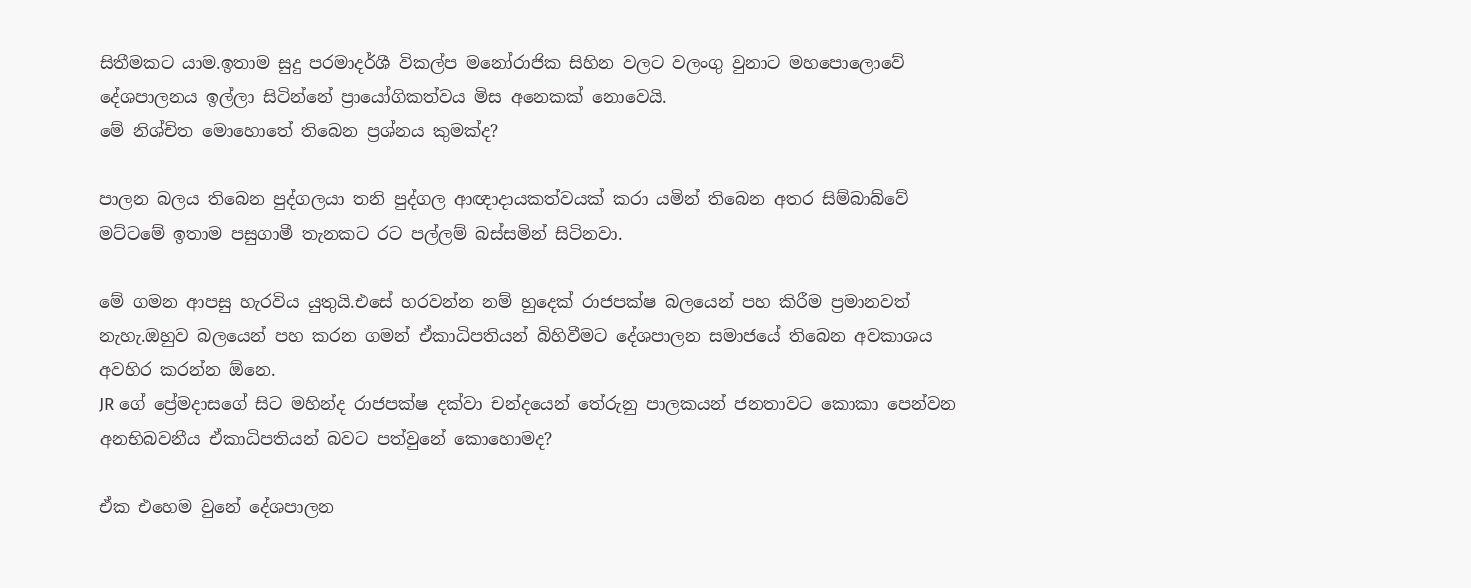සිතීමකට යාම.ඉතාම සුදු පරමාදර්ශී විකල්ප මනෝරාජික සිහින වලට වලංගු වුනාට මහපොලොවේ දේශපාලනය ඉල්ලා සිටින්නේ ප්‍රායෝගිකත්වය මිස අනෙකක් නොවෙයි.
මේ නිශ්චිත මොහොතේ තිබෙන ප්‍රශ්නය කුමක්ද?

පාලන බලය තිබෙන පුද්ගලයා තනි පුද්ගල ආඥාදායකත්වයක් කරා යමින් තිබෙන අතර සිම්බාබ්වේ මට්ටමේ ඉතාම පසුගාමී තැනකට රට පල්ලම් බස්සමින් සිටිනවා.

මේ ගමන ආපසු හැරවිය යුතුයි.එසේ හරවන්න නම් හුදෙක් රාජපක්ෂ බලයෙන් පහ කිරීම ප්‍රමානවත් නැහැ.ඔහුව බලයෙන් පහ කරන ගමන් ඒකාධිපතියන් බිහිවීමට දේශපාලන සමාජයේ තිබෙන අවකාශය අවහිර කරන්න ඕනෙ.
JR ගේ ප්‍රේමදාසගේ සිට මහින්ද රාජපක්ෂ දක්වා චන්දයෙන් තේරුනු පාලකයන් ජනතාවට කොකා පෙන්වන අනභිබවනීය ඒකාධිපතියන් බවට පත්වුනේ කොහොමද?

ඒක එහෙම වුනේ දේශපාලන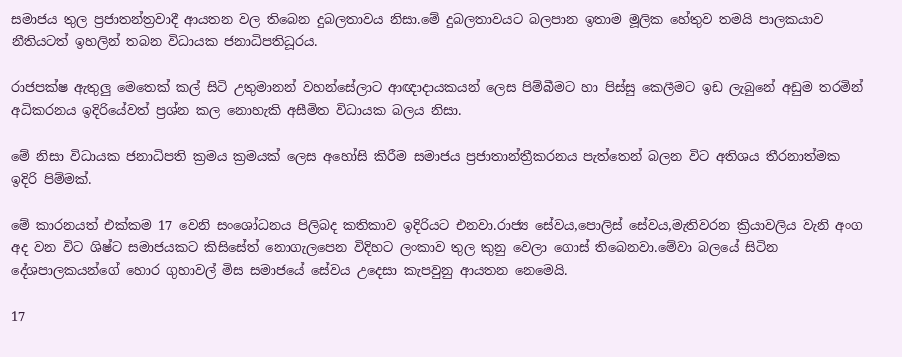සමාජය තුල ප්‍රජාතන්ත්‍රවාදී ආයතන වල තිබෙන දුබලතාවය නිසා.මේ දුබලතාවයට බලපාන ඉතාම මූලික හේතුව තමයි පාලකයාව නීතියටත් ඉහලින් තබන විධායක ජනාධිපතිධූරය.

රාජපක්ෂ ඇතුලු මෙ‍තෙක් කල් සිටි උතුමානන් වහන්සේලාට ආඥාදායකයන් ලෙස පිම්බීමට හා පිස්සු කෙලීමට ඉඩ ලැබුනේ අඩුම තරමින් අධිකරනය ඉදිරියේවත් ප්‍රශ්න කල නොහැකි අසීමිත විධායක බලය නිසා.

මේ නිසා විධායක ජනාධිපති ක්‍රමය ක්‍රමයක් ලෙස ‍අහෝසි කිරීම සමාජය ප්‍රජාතාන්ත්‍රීකරනය පැත්තෙන් බලන විට අතිශය තීරනාත්මක ඉදිරි පිම්මක්.

මේ කාරනයත් එක්කම 17 වෙනි සංශෝධනය පිලිබද කතිකාව ඉදිරියට එනවා.රාජ්‍ය සේවය,පොලිස් සේවය,මැතිවරන ක්‍රියාවලිය වැනි අංග අද වන විට ශිෂ්ට සමාජයකට කිසිසේත් නොගැලපෙන විදිහට ලංකාව තුල කුනු වෙලා ගොස් තිබෙනවා.මේවා බලයේ සිටින දේශපාලකයන්ගේ හොර ගුහාවල් මිස සමාජයේ සේවය උදෙසා කැපවුනු ආයතන නෙමෙයි.

17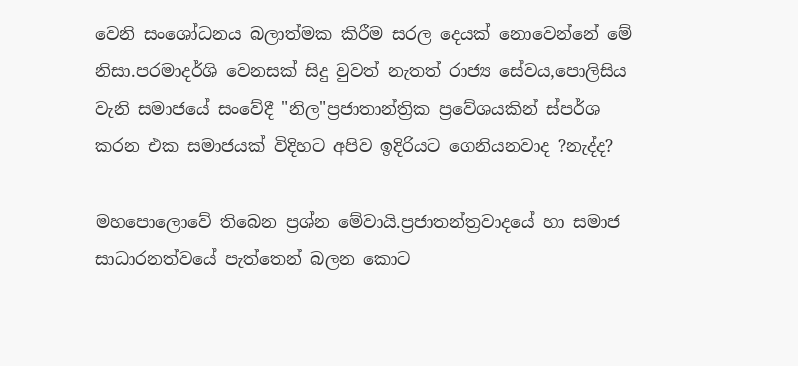වෙනි සංශෝධනය බලාත්මක කිරීම සරල දෙයක් නොවෙන්නේ මේ නිසා.පරමාදර්ශි වෙනසක් සිදු වුවත් නැතත් රාජ්‍ය සේවය,පොලිසිය වැනි සමාජයේ සංවේදී "නිල"ප්‍රජාතාන්ත්‍රික ප්‍රවේශයකින් ස්පර්ශ කරන එක සමාජයක් විදිහට අපිව ඉදිරියට ගෙනියනවාද ?නැද්ද?

මහපොලොවේ තිබෙන ප්‍රශ්න මේවායි.ප්‍රජාතන්ත්‍රවාදයේ හා සමාජ සාධාරනත්වයේ පැත්තෙන් බලන කොට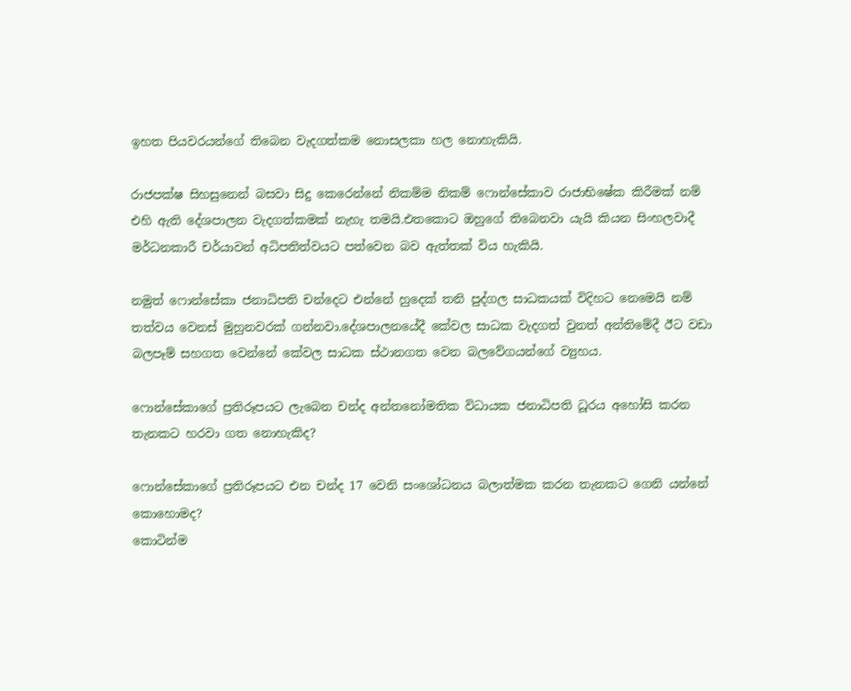ඉහත පියවරයන්ගේ තිබෙන වැදගත්කම නොසලකා හල නොහැකියි.

රාජපක්ෂ සිහසුනෙන් බසවා සිදු කෙරෙන්නේ නිකම්ම නිකම් ෆොන්සේකාව රාජාභිෂේක කිරීමක් නම් එහි ඇති දේශපාලන වැදගත්කමක් නැහැ තමයි.එතකොට ඔහුගේ තිබෙනවා යැයි කියන සිංහලවාදී මර්ධනකාරී චර්යාවන් අධිපතිත්වයට පත්වෙන බව ඇත්තක් විය හැකියි.

නමුත් ෆොන්සේකා ජනාධිපති චන්දෙට එන්නේ හුදෙක් තනි පුද්ගල සාධකයක් විදිහට නෙමෙයි නම් තත්වය වෙනස් මුහුනවරක් ගන්නවා.දේශපාලනයේදී කේවල සාධක වැදගත් වුනත් අන්තිමේදී ඊට වඩා බලපෑම් සහගත වෙන්නේ කේවල සාධක ස්ථානගත වෙන බලවේගයන්ගේ ව්‍යුහය.

ෆොන්සේකාගේ ප්‍රතිරූපයට ලැබෙන චන්ද අන්තනෝමතික විධායක ජනාධිපති ධූරය අහෝසි කරන තැනකට හරවා ගත නොහැකිද?

ෆොන්සේකාගේ ප්‍රතිරූපයට එන චන්ද 17 වෙනි සංශෝධනය බලාත්මක කරන තැනකට ගෙනි යන්නේ කොහොමද?
කොටින්ම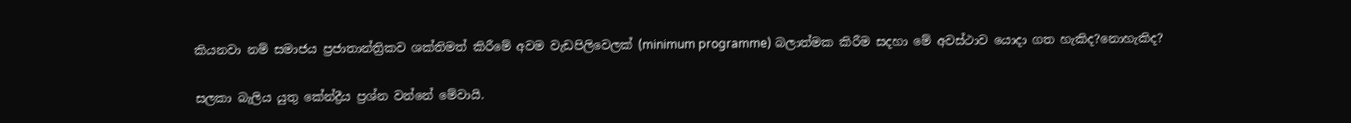කියනවා නම් සමාජය ප්‍රජාතාන්ත්‍රිකව ශක්තිමත් කිරීමේ අවම වැඩපිලිවෙලක් (minimum programme) බලාත්මක කිරීම සදහා මේ අවස්ථාව යොදා ගත හැකිද?නොහැකිද?

සලකා බැලිය යුතු කේන්ද්‍රීය ප්‍රශ්න වන්නේ මේවායි.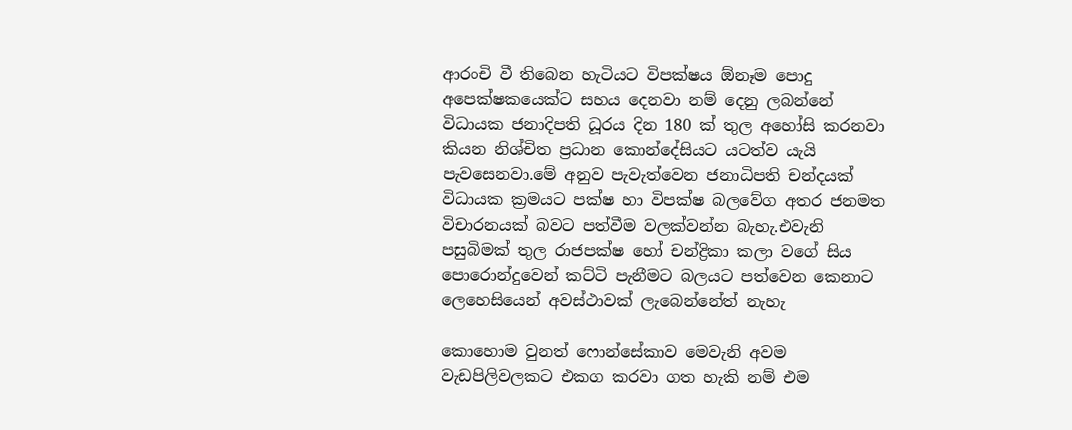ආරංචි වී තිබෙන හැටියට විපක්ෂය ඕනෑම පොදු අපෙක්ෂකයෙක්ට සහය දෙනවා නම් දෙනු ලබන්නේ විධායක ජනාදිපති ධූරය දින 180 ක් තුල අහෝසි කරනවා කියන නිශ්චිත ප්‍රධාන කොන්දේසියට යටත්ව යැයි පැවසෙනවා.මේ අනුව පැවැත්වෙන ජනාධිපති චන්දයක් විධායක ක්‍රමයට පක්ෂ හා විපක්ෂ බලවේග අතර ජනමත විචාරනයක් බවට පත්වීම වලක්වන්න බැහැ.එවැනි පසුබිමක් තුල රාජපක්ෂ හෝ චන්ද්‍රිකා කලා වගේ සිය පොරොන්දුවෙන් කට්ටි පැනීමට බලයට පත්වෙන කෙනාට ලෙහෙසියෙන් අවස්ථාවක් ලැබෙන්නේත් නැහැ

කොහොම වුනත් ෆොන්සේකාව මෙවැනි අවම වැඩපිලිවලකට එකග කරවා ගත හැකි නම් එම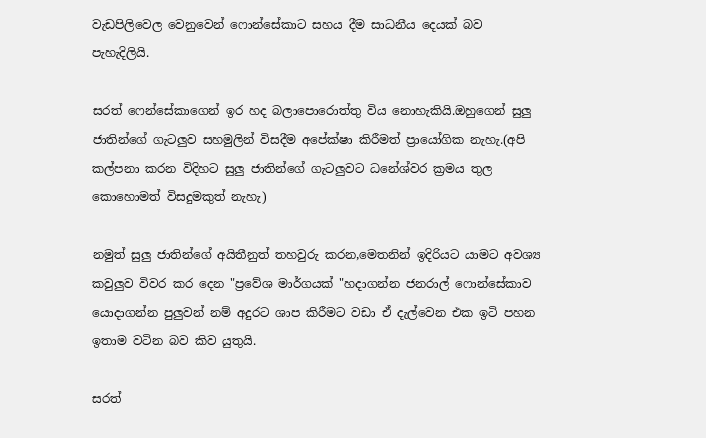වැඩපිලිවෙල වෙනුවෙන් ෆොන්සේකාට සහය දීම සාධනීය දෙයක් බව පැහැදිලියි.

සරත් ෆෙන්සේකාගෙන් ඉර හද බලාපොරොත්තු විය නොහැකියි.ඔහුගෙන් සුලු ජාතින්ගේ ගැටලුව සහමුලින් විසදීම අපේක්ෂා කිරීමත් ප්‍රායෝගික නැහැ.(අපි කල්පනා කරන විදිහට සුලු ජාතින්ගේ ගැටලුවට ධනේශ්වර ක්‍රමය තුල කොහොමත් විසදුමකුත් නැහැ)

නමුත් සුලු ජාතින්ගේ අයිතීනුත් තහවුරු කරන,මෙතනින් ඉදිරියට යාමට අවශ්‍ය කවුලුව විවර කර දෙන "ප්‍රවේශ මාර්ගයක් "හදාගන්න ජනරාල් ෆොන්සේකාව යොදාගන්න පුලුවන් නම් අදුරට ශාප කිරීමට වඩා ඒ දැල්වෙන එක ඉටි පහන ඉතාම වටින බව කිව යුතුයි.

සරත්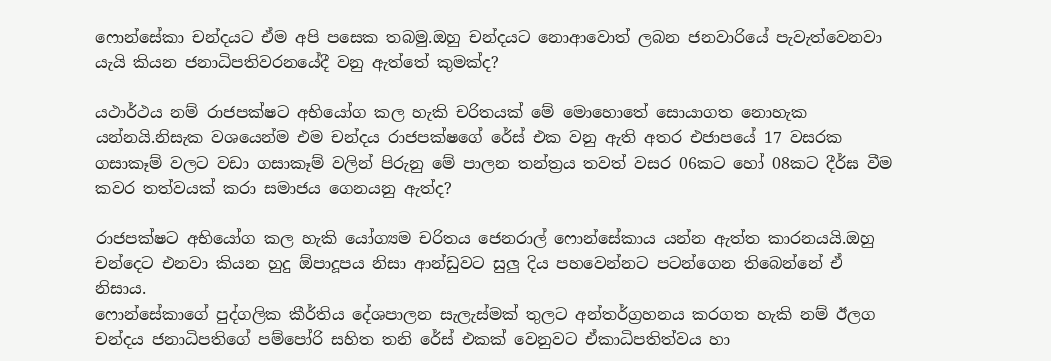ෆොන්සේකා චන්දයට ඒම අපි පසෙක තබමු.ඔහු චන්දයට නොආවොත් ලබන ජනවාරියේ පැවැත්වෙනවා යැයි කියන ජනාධිපතිවරනයේදී වනු ඇත්තේ කුමක්ද?

යථාර්ථය නම් රාජපක්ෂට අභියෝග කල හැකි චරිතයක් මේ මොහොතේ සොයාගත නොහැක යන්නයි.නිසැක වශයෙන්ම එම චන්දය රාජපක්ෂගේ රේස් එක වනු ඇති අතර එජාපයේ 17 වසරක ගසාකෑම් වලට වඩා ගසාකෑම් වලින් පිරුනු මේ පාලන තන්ත්‍රය තවත් වසර 06කට හෝ 08කට දීර්ඝ වීම කවර තත්වයක් කරා සමාජය ගෙනයනු ඇත්ද?

රාජපක්ෂට අභියෝග කල හැකි යෝග්‍යම චරිතය ජෙනරාල් ෆොන්සේකාය යන්න ඇත්ත කාරනයයි.ඔහු චන්දෙට එනවා කියන හුදු ඕපාදූප‍ය නිසා ආන්ඩුවට සුලු දිය පහවෙන්නට පටන්ගෙන තිබෙන්නේ ඒ නිසාය.
ෆොන්සේකාගේ පුද්ගලික කීර්තිය දේශපාලන සැලැස්මක් තුලට අන්තර්ග්‍රහනය කරගත හැකි නම් ඊලග චන්දය ජනාධිපතිගේ පම්පෝරි සහිත තනි රේස් එකක් වෙනුවට ඒකාධිපතිත්වය හා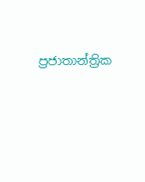ප්‍රජාතාන්ත්‍රික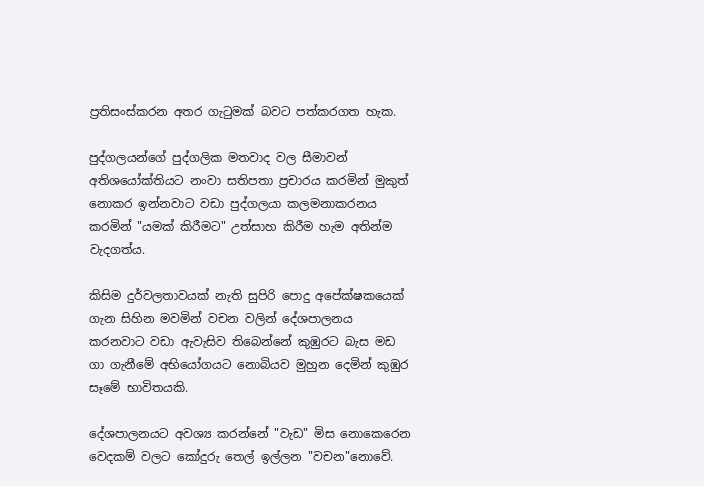ප්‍රතිසංස්කරන අතර ගැටුමක් බවට පත්කරගත හැක.

පුද්ගලයන්ගේ පුද්ගලික මතවාද වල සීමාවන් අතිශයෝක්තියට නංවා සතිපතා ප්‍රචාරය කරමින් මුකුත් නොකර ඉන්නවාට වඩා පුද්ගලයා කලමනාකරනය කරමින් "යමක් කිරීමට" උත්සාහ කිරීම හැම අතින්ම වැදගත්ය.

කිසිම දුර්වලතාවයක් නැති සුපිරි පොදු අපේක්ෂකයෙක් ගැන සිහින මවමින් වචන වලින් දේශපාලනය කරනවාට වඩා ඇවැසිව තිබෙන්නේ කුඹුරට බැස මඩ ගා ගැනීමේ අභියෝගයට නොබියව මුහුන දෙමින් කුඹුර සෑමේ භාවිතයකි.

දේශපාලනයට අවශ්‍ය කරන්නේ "වැඩ" මිස නොකෙරෙන වෙදකම් වලට කෝදුරු තෙල් ඉල්ලන "වචන"නොවේ.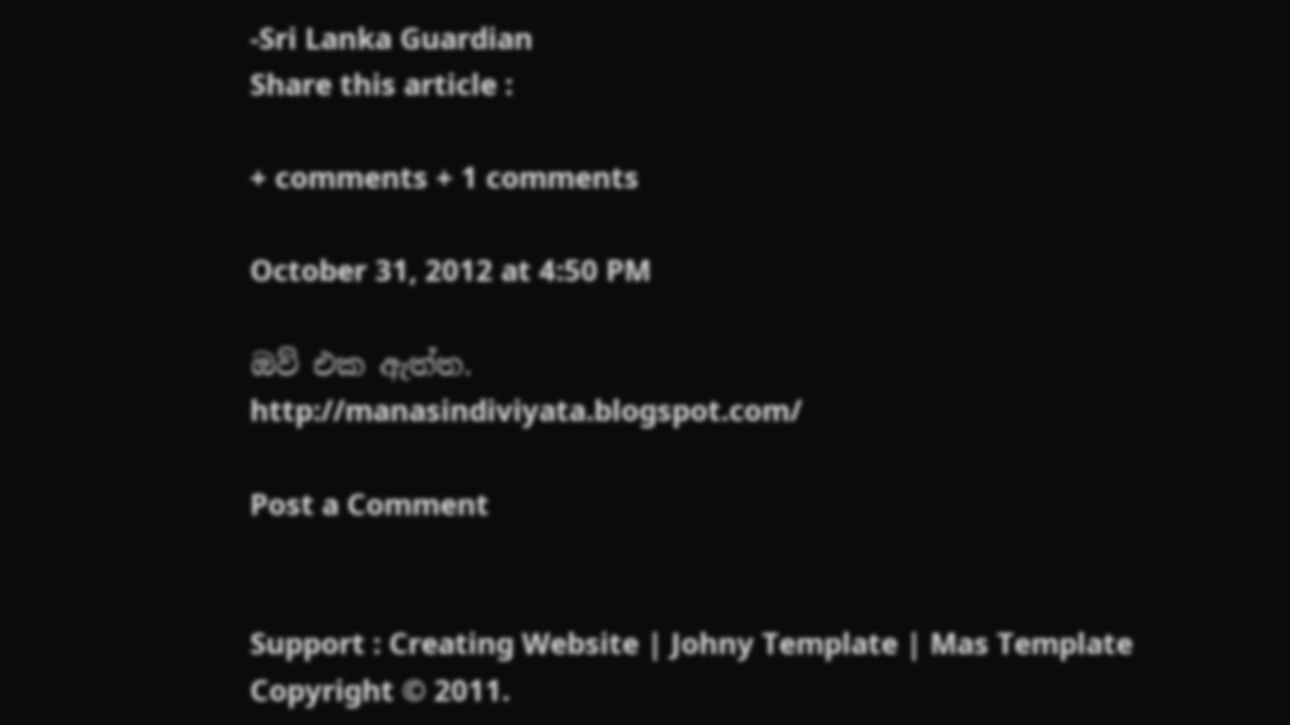-Sri Lanka Guardian
Share this article :

+ comments + 1 comments

October 31, 2012 at 4:50 PM

ඔව් එක ඇත්ත.
http://manasindiviyata.blogspot.com/

Post a Comment


Support : Creating Website | Johny Template | Mas Template
Copyright © 2011.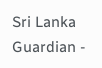Sri Lanka Guardian -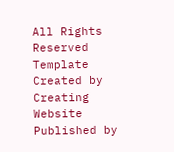All Rights Reserved
Template Created by Creating Website Published by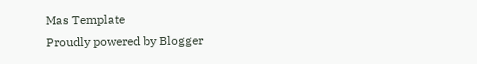Mas Template
Proudly powered by Blogger